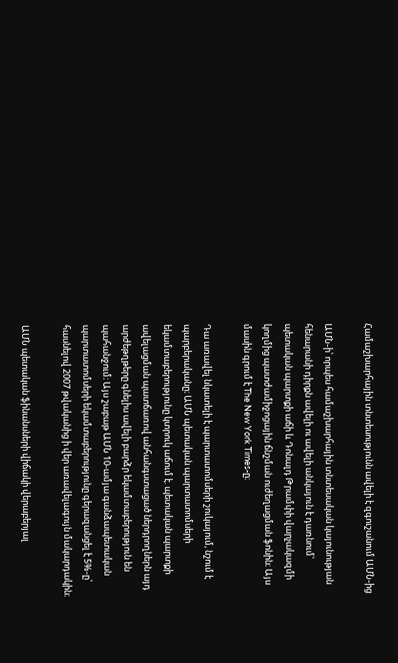Համաշխարհային տնտեսությունն ավելի է զգուշանում ԱՄՆ-ից

ԱՄՆ-ի՝ որպես համաշխարհային տնտեսական կայունության հենարանի դիրքն ավելի ու ավելի անկայուն է դառնում՝ պետական պարտքի աճի և Դոնալդ Թրամփի վարչակազմի կողմից պատժամիջոցային ճնշման ուժեղացման ֆոնին։ Այս մասին գրում է The New York Times-ը։

Դա առավել նկատելի է պարտատոմսերի շուկայում, նշում է պարբերականը։ ԱՄՆ պետական պարտատոմսերի եկամտաբերությունը կտրուկ աճում է. պետական պարտքի ավելացման պատճառով անհանգստացած ներդրողներն այդ արժեթղթերը գնելիս ավելի բարձր եկամտաբերություն են պահանջում։ Այս շաբաթ ԱՄՆ 10-ամյա գանձապետական պարտատոմսերի եկամտաբերությունը գերազանցել է 5%-ը՝ հասնելով 2007 թվականից ի վեր առավելագույն մակարդակին։

ԱՄՆ պետական ֆինանսների վիճակի վերաբերյալ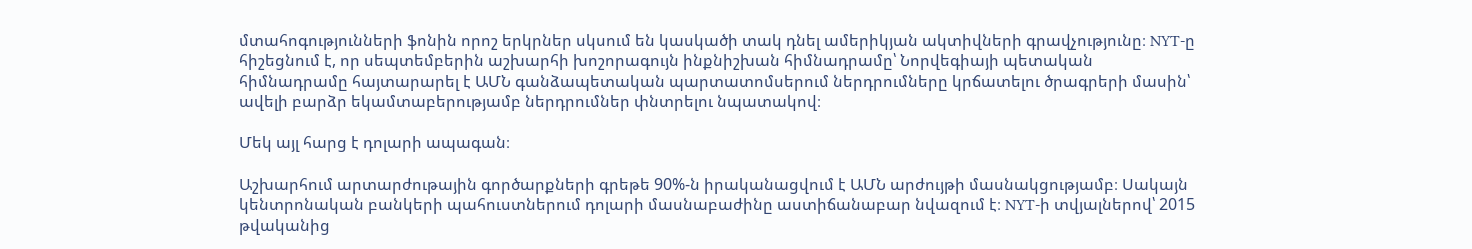մտահոգությունների ֆոնին որոշ երկրներ սկսում են կասկածի տակ դնել ամերիկյան ակտիվների գրավչությունը։ NYT-ը հիշեցնում է, որ սեպտեմբերին աշխարհի խոշորագույն ինքնիշխան հիմնադրամը՝ Նորվեգիայի պետական հիմնադրամը հայտարարել է ԱՄՆ գանձապետական պարտատոմսերում ներդրումները կրճատելու ծրագրերի մասին՝ ավելի բարձր եկամտաբերությամբ ներդրումներ փնտրելու նպատակով։

Մեկ այլ հարց է դոլարի ապագան։

Աշխարհում արտարժութային գործարքների գրեթե 90%-ն իրականացվում է ԱՄՆ արժույթի մասնակցությամբ։ Սակայն կենտրոնական բանկերի պահուստներում դոլարի մասնաբաժինը աստիճանաբար նվազում է։ NYT-ի տվյալներով՝ 2015 թվականից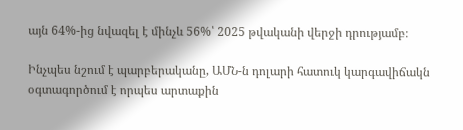այն 64%-ից նվազել է մինչև 56%՝ 2025 թվականի վերջի դրությամբ։

Ինչպես նշում է պարբերականը, ԱՄՆ-ն դոլարի հատուկ կարգավիճակն օգտագործում է որպես արտաքին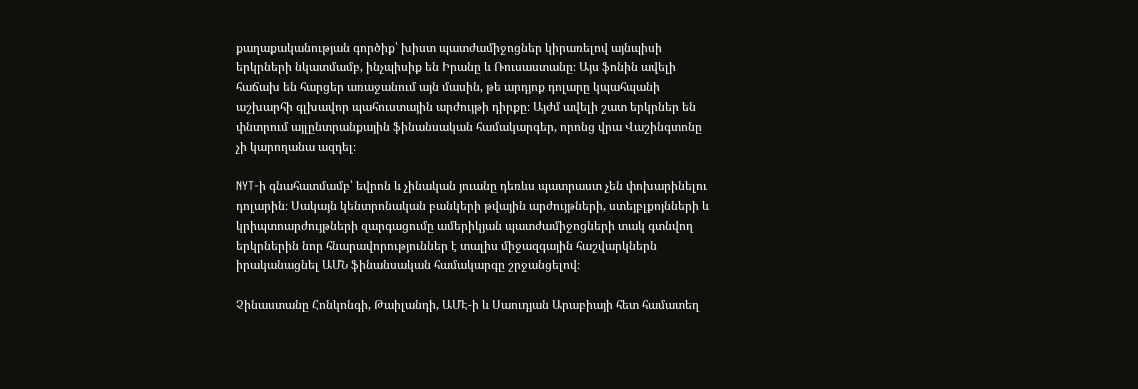քաղաքականության գործիք՝ խիստ պատժամիջոցներ կիրառելով այնպիսի երկրների նկատմամբ, ինչպիսիք են Իրանը և Ռուսաստանը։ Այս ֆոնին ավելի հաճախ են հարցեր առաջանում այն մասին, թե արդյոք դոլարը կպահպանի աշխարհի գլխավոր պահուստային արժույթի դիրքը։ Այժմ ավելի շատ երկրներ են փնտրում այլընտրանքային ֆինանսական համակարգեր, որոնց վրա Վաշինգտոնը չի կարողանա ազդել։

NYT-ի գնահատմամբ՝ եվրոն և չինական յուանը դեռևս պատրաստ չեն փոխարինելու դոլարին։ Սակայն կենտրոնական բանկերի թվային արժույթների, ստեյբլքոյնների և կրիպտոարժույթների զարգացումը ամերիկյան պատժամիջոցների տակ գտնվող երկրներին նոր հնարավորություններ է տալիս միջազգային հաշվարկներն իրականացնել ԱՄՆ ֆինանսական համակարգը շրջանցելով։

Չինաստանը Հոնկոնգի, Թաիլանդի, ԱՄԷ-ի և Սաուդյան Արաբիայի հետ համատեղ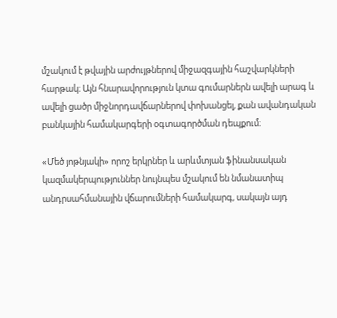մշակում է թվային արժույթներով միջազգային հաշվարկների հարթակ։ Այն հնարավորություն կտա գումարներն ավելի արագ և ավելի ցածր միջնորդավճարներով փոխանցել, քան ավանդական բանկային համակարգերի օգտագործման դեպքում։

«Մեծ յոթնյակի» որոշ երկրներ և արևմտյան ֆինանսական կազմակերպություններ նույնպես մշակում են նմանատիպ անդրսահմանային վճարումների համակարգ, սակայն այդ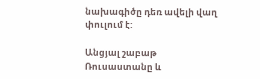նախագիծը դեռ ավելի վաղ փուլում է:

Անցյալ շաբաթ Ռուսաստանը և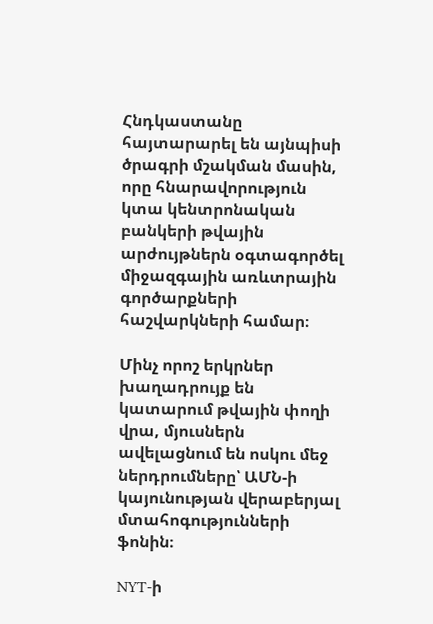Հնդկաստանը հայտարարել են այնպիսի ծրագրի մշակման մասին, որը հնարավորություն կտա կենտրոնական բանկերի թվային արժույթներն օգտագործել միջազգային առևտրային գործարքների հաշվարկների համար։

Մինչ որոշ երկրներ խաղադրույք են կատարում թվային փողի վրա, մյուսներն ավելացնում են ոսկու մեջ ներդրումները՝ ԱՄՆ-ի կայունության վերաբերյալ մտահոգությունների ֆոնին։

NYT-ի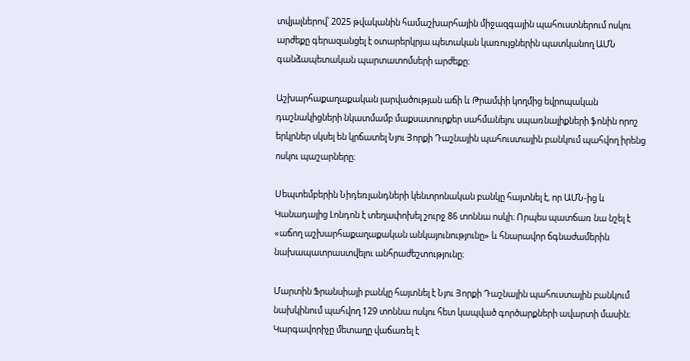տվյալներով՝ 2025 թվականին համաշխարհային միջազգային պահուստներում ոսկու արժեքը գերազանցել է օտարերկրյա պետական կառույցներին պատկանող ԱՄՆ գանձապետական պարտատոմսերի արժեքը։

Աշխարհաքաղաքական լարվածության աճի և Թրամփի կողմից եվրոպական դաշնակիցների նկատմամբ մաքսատուրքեր սահմանելու սպառնալիքների ֆոնին որոշ երկրներ սկսել են կրճատել Նյու Յորքի Դաշնային պահուստային բանկում պահվող իրենց ոսկու պաշարները։

Սեպտեմբերին Նիդեռլանդների կենտրոնական բանկը հայտնել է, որ ԱՄՆ-ից և Կանադայից Լոնդոն է տեղափոխել շուրջ 86 տոննա ոսկի։ Որպես պատճառ նա նշել է «աճող աշխարհաքաղաքական անկայունությունը» և հնարավոր ճգնաժամերին նախապատրաստվելու անհրաժեշտությունը։

Մարտին Ֆրանսիայի բանկը հայտնել է Նյու Յորքի Դաշնային պահուստային բանկում նախկինում պահվող 129 տոննա ոսկու հետ կապված գործարքների ավարտի մասին։ Կարգավորիչը մետաղը վաճառել է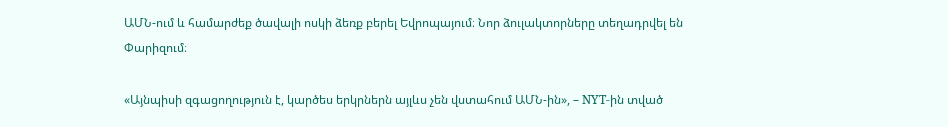ԱՄՆ-ում և համարժեք ծավալի ոսկի ձեռք բերել Եվրոպայում։ Նոր ձուլակտորները տեղադրվել են Փարիզում։

«Այնպիսի զգացողություն է, կարծես երկրներն այլևս չեն վստահում ԱՄՆ-ին», – NYT-ին տված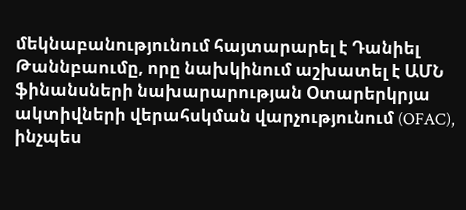մեկնաբանությունում հայտարարել է Դանիել Թաննբաումը, որը նախկինում աշխատել է ԱՄՆ ֆինանսների նախարարության Օտարերկրյա ակտիվների վերահսկման վարչությունում (OFAC), ինչպես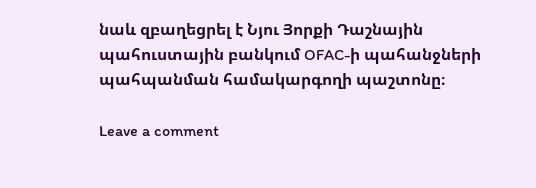նաև զբաղեցրել է Նյու Յորքի Դաշնային պահուստային բանկում OFAC-ի պահանջների պահպանման համակարգողի պաշտոնը։

Leave a comment